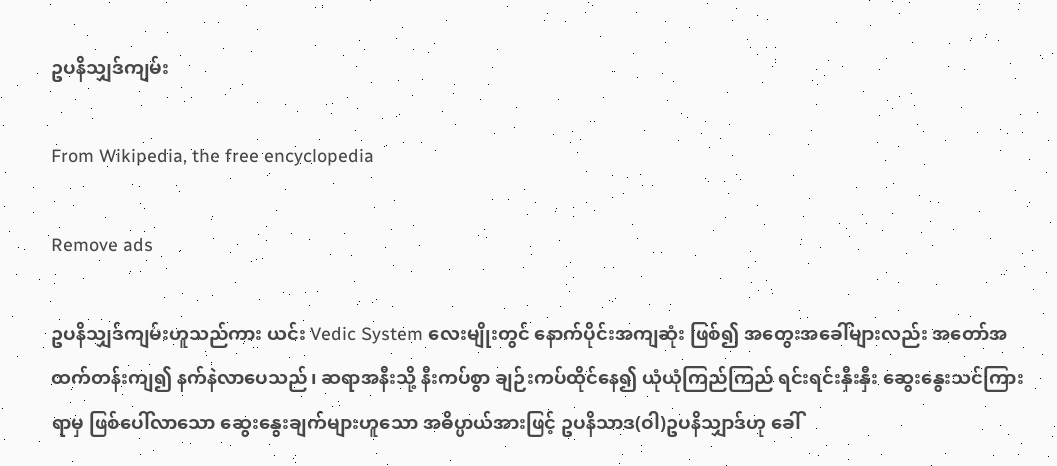ဥပနိသျှဒ်ကျမ်း

From Wikipedia, the free encyclopedia

Remove ads

ဥပနိသျှဒ်ကျမ်းဟူသည်ကား ယင်း Vedic System လေးမျိုးတွင် နောက်ပိုင်းအကျဆုံး ဖြစ်၍ အတွေးအခေါ်များလည်း အတော်အထက်တန်းကျ၍ နက်နဲလာပေသည်၊ ဆရာအနီးသို့ နီးကပ်စွာ ချဉ်းကပ်ထိုင်နေ၍ ယုံယုံကြည်ကြည် ရင်းရင်းနှီးနှီး ဆွေးနွေးသင်ကြားရာမှ ဖြစ်ပေါ်လာသော ဆွေးနွေးချက်များဟူသော အဓိပ္ပာယ်အားဖြင့် ဥပနိသာဒ(ဝါ)ဥပနိသျှာဒ်ဟု ခေါ်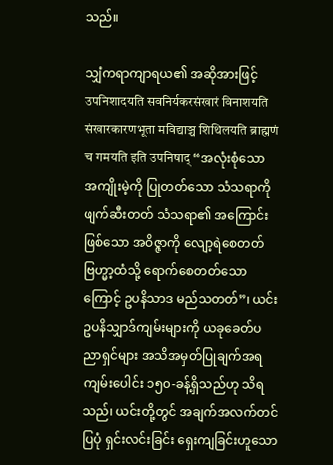သည်။

သျှံကရာကျာရယ၏ အဆိုအားဖြင့် उपनिशादयति सवनिर्यकरसंखारं विनाशयति संखारकारणभूता मविद्याञ्च शिथिलयति ब्राह्मणं च गमयति इति उपनिषाद् “အလုံးစုံသော အကျိုးမဲ့ကို ပြုတတ်သော သံသရာကို ဖျက်ဆီးတတ် သံသရာ၏ အကြောင်းဖြစ်သော အဝိဇ္ဇာကို လျော့ရဲစေတတ် ဗြဟ္မာ့ထံသို့ ရောက်စေတတ်သောကြောင့် ဥပနိသာဒ မည်သတတ်”၊ ယင်း ဥပနိသျှာဒ်ကျမ်းများကို ယခုခေတ်ပညာရှင်များ အသိအမှတ်ပြုချက်အရ ကျမ်းပေါင်း ၁၅၀-ခန့်ရှိသည်ဟု သိရသည်၊ ယင်းတို့တွင် အချက်အလက်တင်ပြပုံ ရှင်းလင်းခြင်း ရှေးကျခြင်းဟူသော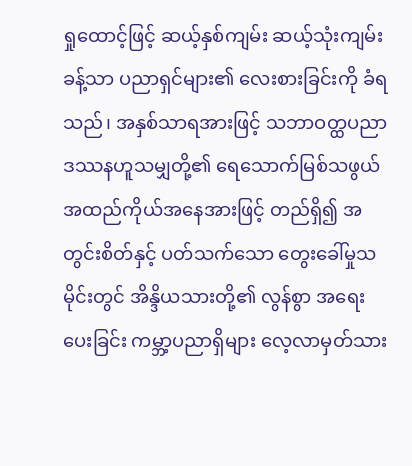ရှုထောင့်ဖြင့် ဆယ့်နှစ်ကျမ်း ဆယ့်သုံးကျမ်းခန့်သာ ပညာရှင်များ၏ လေးစားခြင်းကို ခံရသည်၊ အနှစ်သာရအားဖြင့် သဘာဝတ္ထပညာ ဒဿနဟူသမျှတို့၏ ရေသောက်မြစ်သဖွယ် အထည်ကိုယ်အနေအားဖြင့် တည်ရှိ၍ အတွင်းစိတ်နှင့် ပတ်သက်သော တွေးခေါ်မှုသမိုင်းတွင် အိန္ဒိယသားတို့၏ လွန်စွာ အရေးပေးခြင်း ကမ္ဘာ့ပညာရှိများ လေ့လာမှတ်သား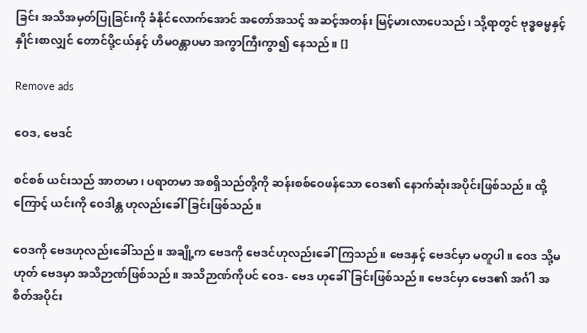ခြင်း အသိအမှတ်ပြုခြင်းကို ခံနိုင်လောက်အောင် အတော်အသင့် အဆင့်အတန်း မြင့်မားလာပေသည်၊ သို့ရာတွင် ဗုဒ္ဓဓမ္မနှင့် နှိုင်းစာလျှင် တောင်ပို့ငယ်နှင့် ဟိမဝန္တာပမာ အကွာကြီးကွာ၍ နေသည်။ []

Remove ads

ဝေဒ, ဗေဒင်

စင်စစ် ယင်းသည် အာတမာ၊ ပရာတမာ အစရှိသည်တို့ကို ဆန်းစစ်ဝေဖန်သော ဝေဒ၏ နောက်ဆုံးအပိုင်းဖြစ်သည်။ ထို့ကြောင့် ယင်းကို ဝေဒါန္တ ဟုလည်းခေါ်ခြင်းဖြစ်သည်။

ဝေဒကို ဗေဒဟုလည်းခေါ်သည်။ အချို့က ဗေဒကို ဗေဒင်ဟုလည်းခေါ်ကြသည်။ ဗေဒနှင့် ဗေဒင်မှာ မတူပါ။ ဝေဒ သို့မဟုတ် ဗေဒမှာ အသိဉာဏ်ဖြစ်သည်။ အသိဉာဏ်ကိုပင် ဝေဒ- ဗေဒ ဟုခေါ်ခြင်းဖြစ်သည်။ ဗေဒင်မှာ ဗေဒ၏ အင်္ဂါ အစိတ်အပိုင်း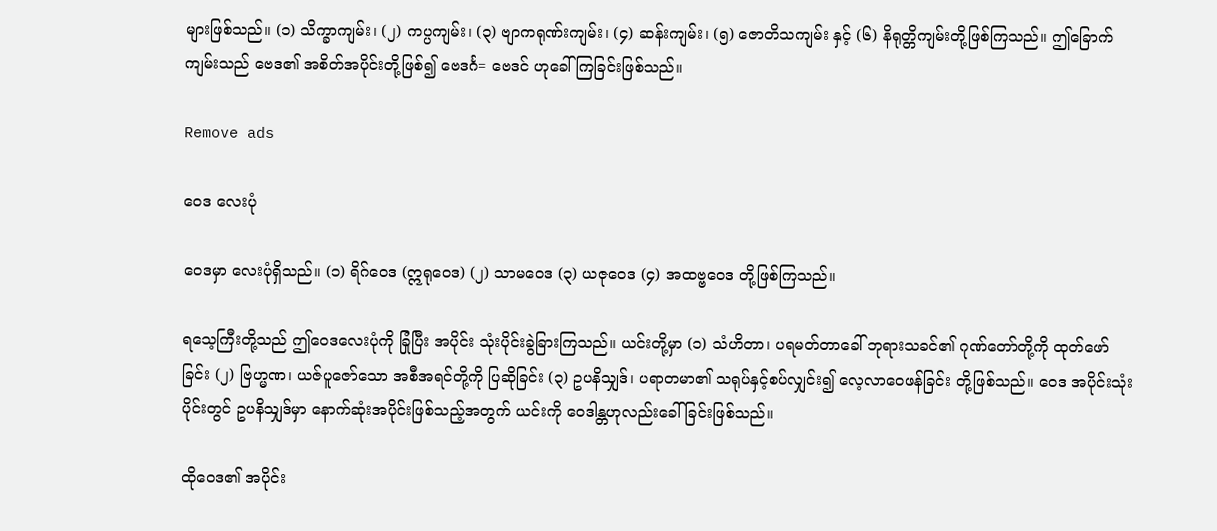များဖြစ်သည်။ (၁) သိက္ခာကျမ်း၊ (၂) ကပ္ပကျမ်း၊ (၃) ဗျာကရုဏ်းကျမ်း၊ (၄) ဆန်းကျမ်း၊ (၅) ဇောတိသကျမ်း နှင့် (၆) နိရုတ္တိကျမ်းတို့ဖြစ်ကြသည်။ ဤခြောက်ကျမ်းသည် ဗေဒ၏ အစိတ်အပိုင်းတို့ဖြစ်၍ ဗေဒင်္ဂ= ဗေဒင် ဟုခေါ်ကြခြင်းဖြစ်သည်။

Remove ads

ဝေဒ လေးပုံ

ဝေဒမှာ လေးပုံရှိသည်။ (၁) ရိဂ်ဝေဒ (ဣရုဝေဒ) (၂) သာမဝေဒ (၃) ယဇုဝေဒ (၄) အထဗ္ဗဝေဒ တို့ဖြစ်ကြသည်။

ရသေ့ကြီးတို့သည် ဤဝေဒလေးပုံကို ခြုံပြီး အပိုင်း သုံးပိုင်းခွဲခြားကြသည်။ ယင်းတို့မှာ (၁) သံဟိတာ၊ ပရမတ်တာခေါ် ဘုရားသခင်၏ ဂုဏ်တော်တို့ကို ထုတ်ဖော်ခြင်း (၂) ဗြဟ္မဏ၊ ယဇ်ပူဇော်သော အစီအရင်တို့ကို ပြဆိုခြင်း (၃) ဥပနိသျှဒ်၊ ပရာတမာ၏ သရုပ်နှင့်စပ်လျှင်း၍ လေ့လာဝေဖန်ခြင်း တို့ဖြစ်သည်။ ဝေဒ အပိုင်းသုံးပိုင်းတွင် ဥပနိသျှဒ်မှာ နောက်ဆုံးအပိုင်းဖြစ်သည့်အတွက် ယင်းကို ဝေဒါန္တဟုလည်းခေါ်ခြင်းဖြစ်သည်။

ထိုဝေဒ၏ အပိုင်း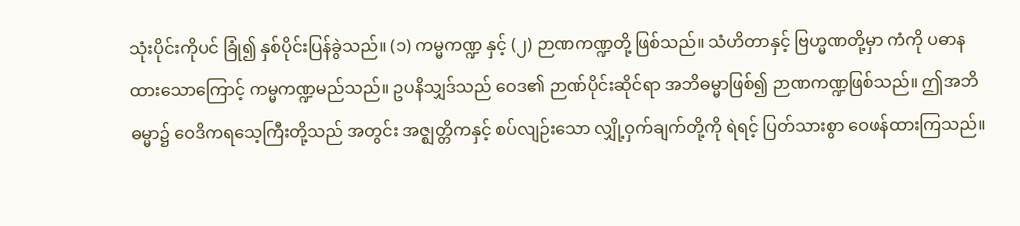သုံးပိုင်းကိုပင် ခြုံ၍ နှစ်ပိုင်းပြန်ခွဲသည်။ (၁) ကမ္မကဏ္ဍ နှင့် (၂) ဉာဏကဏ္ဍတို့ ဖြစ်သည်။ သံဟိတာနှင့် ဗြဟ္မဏတို့မှာ ကံကို ပဓာနထားသောကြောင့် ကမ္မကဏ္ဍမည်သည်။ ဥပနိသျှဒ်သည် ဝေဒ၏ ဉာဏ်ပိုင်းဆိုင်ရာ အဘိဓမ္မာဖြစ်၍ ဉာဏကဏ္ဍဖြစ်သည်။ ဤအဘိဓမ္မာ၌ ဝေဒိကရသေ့ကြီးတို့သည် အတွင်း အဇ္ဈတ္တိကနှင့် စပ်လျဉ်းသော လျှို့ဝှက်ချက်တို့ကို ရဲရင့် ပြတ်သားစွာ ဝေဖန်ထားကြသည်။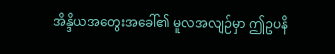အိန္ဒိယအတွေးအခေါ်၏ မူလအလျဉ်မှာ ဤဥပနိ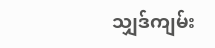သျှဒ်ကျမ်း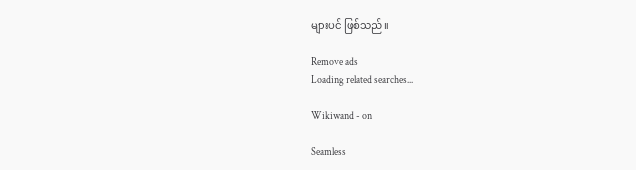များပင် ဖြစ်သည်။

Remove ads
Loading related searches...

Wikiwand - on

Seamless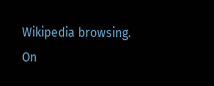Wikipedia browsing. On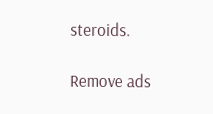steroids.

Remove ads